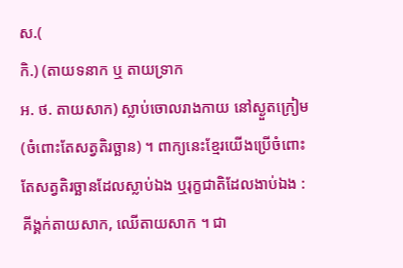ស.(
កិ.) (តាយទនាក ឬ តាយទ្រាក
អ. ថ. តាយសាក) ស្លាប់ចោលរាងកាយ នៅស្ងួតក្រៀម (ចំពោះតែសត្វតិរច្ឆាន) ។ ពាក្យនេះខ្មែរយើងប្រើចំពោះតែសត្វតិរច្ឆានដែលស្លាប់ឯង ឬរុក្ខជាតិដែលងាប់ឯង : គីង្គក់តាយសាក, ឈើតាយសាក ។ ជា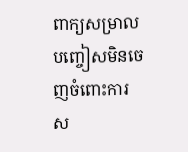ពាក្យសម្រាលបញ្ចៀសមិនចេញចំពោះការស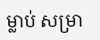ម្លាប់ សម្រា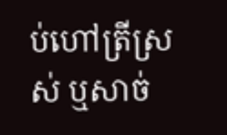ប់ហៅត្រីស្រស់ ឬសាច់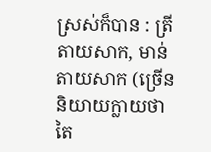ស្រស់ក៏បាន : ត្រីតាយសាក, មាន់តាយសាក (ច្រើននិយាយក្លាយថា តៃ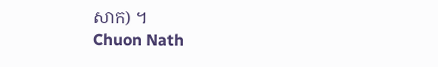សាក) ។
Chuon Nath